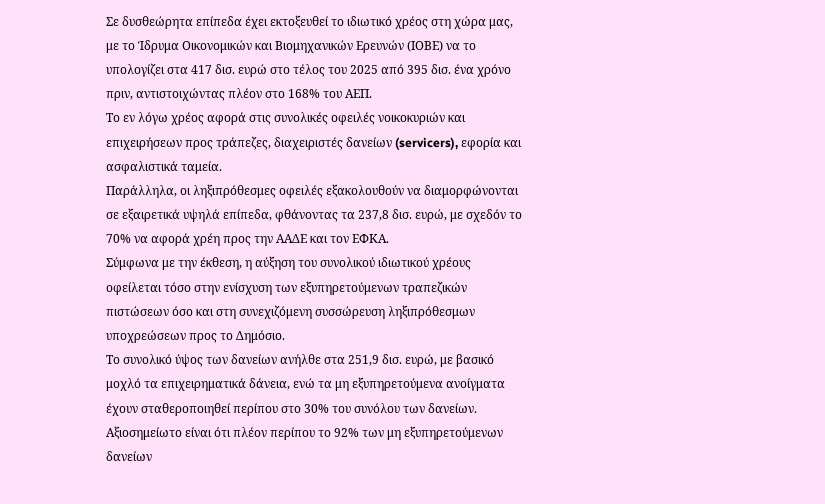Σε δυσθεώρητα επίπεδα έχει εκτοξευθεί το ιδιωτικό χρέος στη χώρα μας, με το Ίδρυμα Οικονομικών και Βιομηχανικών Ερευνών (ΙΟΒΕ) να το υπολογίζει στα 417 δισ. ευρώ στο τέλος του 2025 από 395 δισ. ένα χρόνο πριν, αντιστοιχώντας πλέον στο 168% του ΑΕΠ.
Το εν λόγω χρέος αφορά στις συνολικές οφειλές νοικοκυριών και επιχειρήσεων προς τράπεζες, διαχειριστές δανείων (servicers), εφορία και ασφαλιστικά ταμεία.
Παράλληλα, οι ληξιπρόθεσμες οφειλές εξακολουθούν να διαμορφώνονται σε εξαιρετικά υψηλά επίπεδα, φθάνοντας τα 237,8 δισ. ευρώ, με σχεδόν το 70% να αφορά χρέη προς την ΑΑΔΕ και τον ΕΦΚΑ.
Σύμφωνα με την έκθεση, η αύξηση του συνολικού ιδιωτικού χρέους οφείλεται τόσο στην ενίσχυση των εξυπηρετούμενων τραπεζικών πιστώσεων όσο και στη συνεχιζόμενη συσσώρευση ληξιπρόθεσμων υποχρεώσεων προς το Δημόσιο.
Το συνολικό ύψος των δανείων ανήλθε στα 251,9 δισ. ευρώ, με βασικό μοχλό τα επιχειρηματικά δάνεια, ενώ τα μη εξυπηρετούμενα ανοίγματα έχουν σταθεροποιηθεί περίπου στο 30% του συνόλου των δανείων.
Αξιοσημείωτο είναι ότι πλέον περίπου το 92% των μη εξυπηρετούμενων δανείων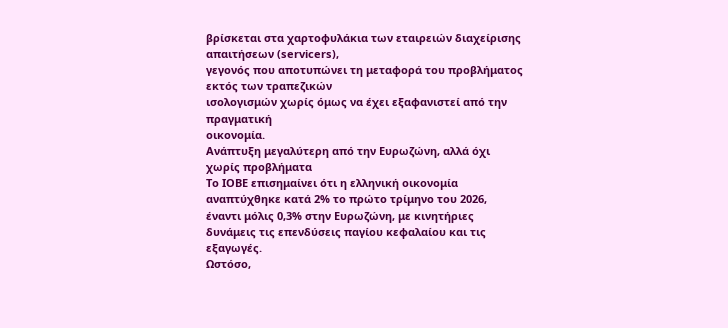βρίσκεται στα χαρτοφυλάκια των εταιρειών διαχείρισης απαιτήσεων (servicers),
γεγονός που αποτυπώνει τη μεταφορά του προβλήματος εκτός των τραπεζικών
ισολογισμών χωρίς όμως να έχει εξαφανιστεί από την πραγματική
οικονομία.
Ανάπτυξη μεγαλύτερη από την Ευρωζώνη, αλλά όχι χωρίς προβλήματα
Το ΙΟΒΕ επισημαίνει ότι η ελληνική οικονομία αναπτύχθηκε κατά 2% το πρώτο τρίμηνο του 2026, έναντι μόλις 0,3% στην Ευρωζώνη, με κινητήριες δυνάμεις τις επενδύσεις παγίου κεφαλαίου και τις εξαγωγές.
Ωστόσο,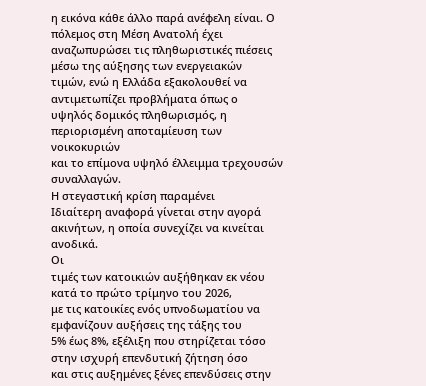η εικόνα κάθε άλλο παρά ανέφελη είναι. Ο πόλεμος στη Μέση Ανατολή έχει
αναζωπυρώσει τις πληθωριστικές πιέσεις μέσω της αύξησης των ενεργειακών
τιμών, ενώ η Ελλάδα εξακολουθεί να αντιμετωπίζει προβλήματα όπως ο
υψηλός δομικός πληθωρισμός, η περιορισμένη αποταμίευση των νοικοκυριών
και το επίμονα υψηλό έλλειμμα τρεχουσών συναλλαγών.
Η στεγαστική κρίση παραμένει
Ιδιαίτερη αναφορά γίνεται στην αγορά ακινήτων, η οποία συνεχίζει να κινείται ανοδικά.
Οι
τιμές των κατοικιών αυξήθηκαν εκ νέου κατά το πρώτο τρίμηνο του 2026,
με τις κατοικίες ενός υπνοδωματίου να εμφανίζουν αυξήσεις της τάξης του
5% έως 8%, εξέλιξη που στηρίζεται τόσο στην ισχυρή επενδυτική ζήτηση όσο
και στις αυξημένες ξένες επενδύσεις στην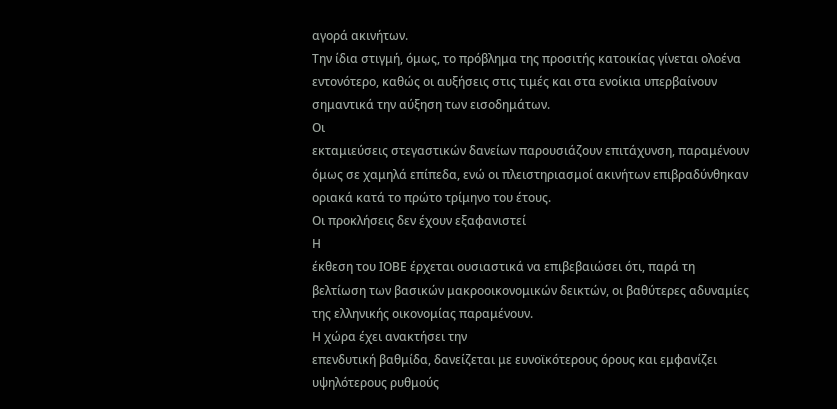αγορά ακινήτων.
Την ίδια στιγμή, όμως, το πρόβλημα της προσιτής κατοικίας γίνεται ολοένα εντονότερο, καθώς οι αυξήσεις στις τιμές και στα ενοίκια υπερβαίνουν σημαντικά την αύξηση των εισοδημάτων.
Οι
εκταμιεύσεις στεγαστικών δανείων παρουσιάζουν επιτάχυνση, παραμένουν
όμως σε χαμηλά επίπεδα, ενώ οι πλειστηριασμοί ακινήτων επιβραδύνθηκαν
οριακά κατά το πρώτο τρίμηνο του έτους.
Οι προκλήσεις δεν έχουν εξαφανιστεί
Η
έκθεση του ΙΟΒΕ έρχεται ουσιαστικά να επιβεβαιώσει ότι, παρά τη
βελτίωση των βασικών μακροοικονομικών δεικτών, οι βαθύτερες αδυναμίες
της ελληνικής οικονομίας παραμένουν.
Η χώρα έχει ανακτήσει την
επενδυτική βαθμίδα, δανείζεται με ευνοϊκότερους όρους και εμφανίζει
υψηλότερους ρυθμούς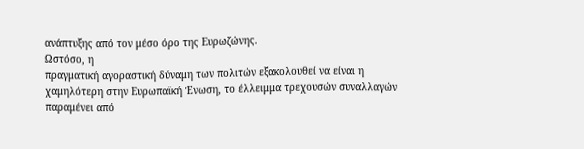ανάπτυξης από τον μέσο όρο της Ευρωζώνης.
Ωστόσο, η
πραγματική αγοραστική δύναμη των πολιτών εξακολουθεί να είναι η
χαμηλότερη στην Ευρωπαϊκή Ένωση, το έλλειμμα τρεχουσών συναλλαγών
παραμένει από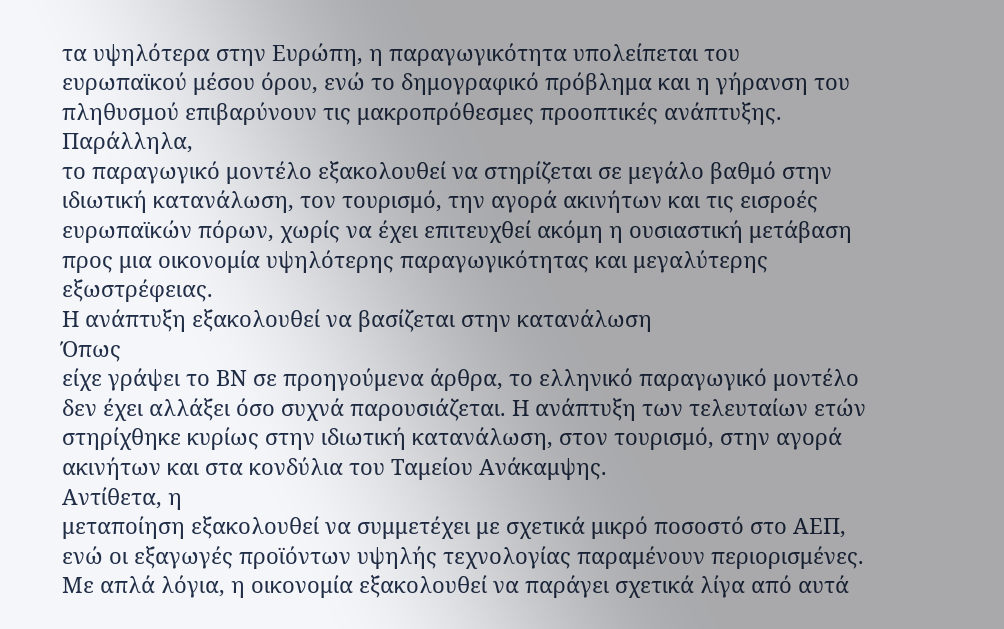τα υψηλότερα στην Ευρώπη, η παραγωγικότητα υπολείπεται του
ευρωπαϊκού μέσου όρου, ενώ το δημογραφικό πρόβλημα και η γήρανση του
πληθυσμού επιβαρύνουν τις μακροπρόθεσμες προοπτικές ανάπτυξης.
Παράλληλα,
το παραγωγικό μοντέλο εξακολουθεί να στηρίζεται σε μεγάλο βαθμό στην
ιδιωτική κατανάλωση, τον τουρισμό, την αγορά ακινήτων και τις εισροές
ευρωπαϊκών πόρων, χωρίς να έχει επιτευχθεί ακόμη η ουσιαστική μετάβαση
προς μια οικονομία υψηλότερης παραγωγικότητας και μεγαλύτερης
εξωστρέφειας.
Η ανάπτυξη εξακολουθεί να βασίζεται στην κατανάλωση
Όπως
είχε γράψει το ΒΝ σε προηγούμενα άρθρα, το ελληνικό παραγωγικό μοντέλο
δεν έχει αλλάξει όσο συχνά παρουσιάζεται. Η ανάπτυξη των τελευταίων ετών
στηρίχθηκε κυρίως στην ιδιωτική κατανάλωση, στον τουρισμό, στην αγορά
ακινήτων και στα κονδύλια του Ταμείου Ανάκαμψης.
Αντίθετα, η
μεταποίηση εξακολουθεί να συμμετέχει με σχετικά μικρό ποσοστό στο ΑΕΠ,
ενώ οι εξαγωγές προϊόντων υψηλής τεχνολογίας παραμένουν περιορισμένες.
Με απλά λόγια, η οικονομία εξακολουθεί να παράγει σχετικά λίγα από αυτά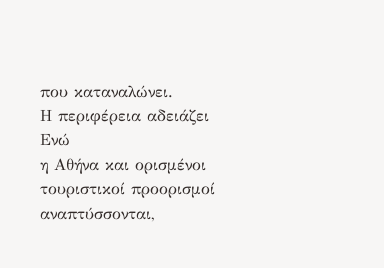που καταναλώνει.
Η περιφέρεια αδειάζει
Ενώ
η Αθήνα και ορισμένοι τουριστικοί προορισμοί αναπτύσσονται,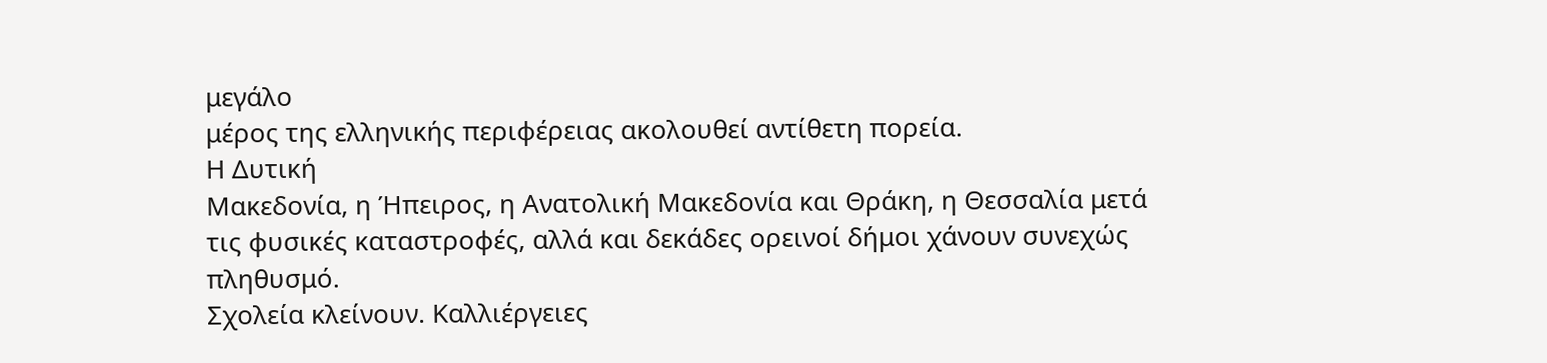μεγάλο
μέρος της ελληνικής περιφέρειας ακολουθεί αντίθετη πορεία.
Η Δυτική
Μακεδονία, η Ήπειρος, η Ανατολική Μακεδονία και Θράκη, η Θεσσαλία μετά
τις φυσικές καταστροφές, αλλά και δεκάδες ορεινοί δήμοι χάνουν συνεχώς
πληθυσμό.
Σχολεία κλείνουν. Καλλιέργειες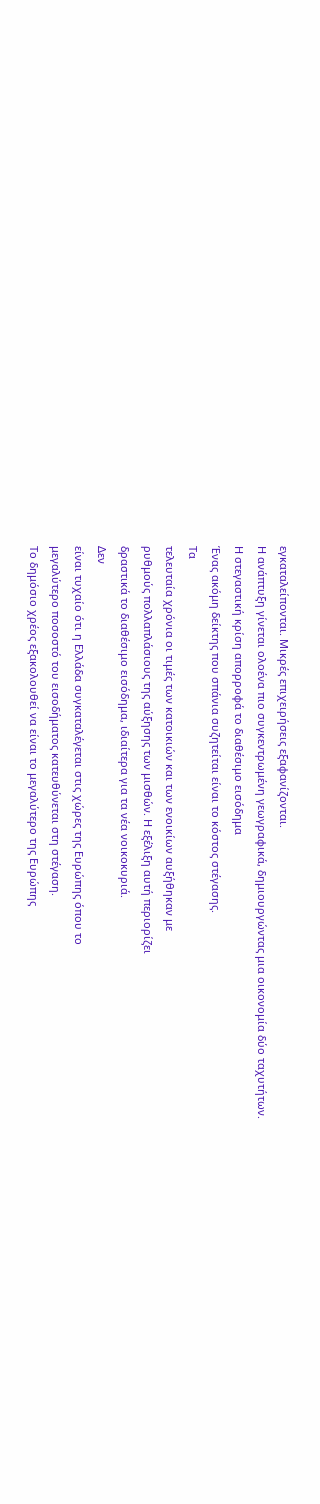εγκαταλείπονται. Μικρές επιχειρήσεις εξαφανίζονται.
Η ανάπτυξη γίνεται ολοένα πιο συγκεντρωμένη γεωγραφικά, δημιουργώντας μια οικονομία δύο ταχυτήτων.
Η στεγαστική κρίση απορροφά το διαθέσιμο εισόδημα
Ένας ακόμη δείκτης που σπάνια συζητείται είναι το κόστος στέγασης.
Τα
τελευταία χρόνια οι τιμές των κατοικιών και των ενοικίων αυξήθηκαν με
ρυθμούς πολλαπλάσιους της αύξησης των μισθών. Η εξέλιξη αυτή περιορίζει
δραστικά το διαθέσιμο εισόδημα, ιδιαίτερα για τα νέα νοικοκυριά.
Δεν
είναι τυχαίο ότι η Ελλάδα συγκαταλέγεται στις χώρες της Ευρώπης όπου το
μεγαλύτερο ποσοστό του εισοδήματος κατευθύνεται στη στέγαση.
Το δημόσιο χρέος εξακολουθεί να είναι το μεγαλύτερο της Ευρώπης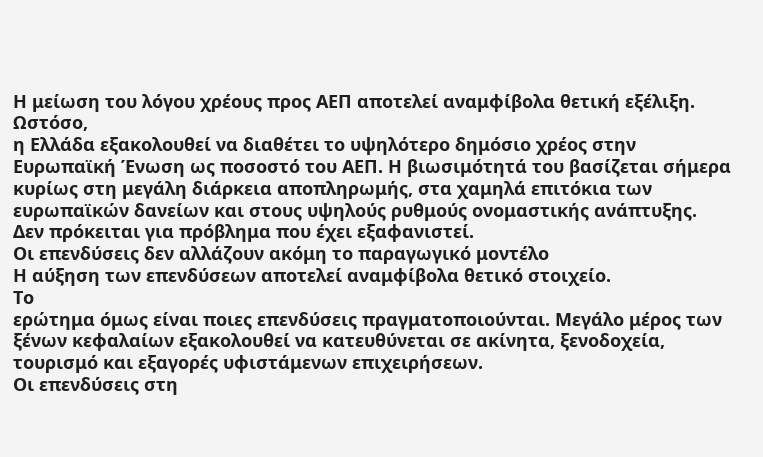Η μείωση του λόγου χρέους προς ΑΕΠ αποτελεί αναμφίβολα θετική εξέλιξη.
Ωστόσο,
η Ελλάδα εξακολουθεί να διαθέτει το υψηλότερο δημόσιο χρέος στην
Ευρωπαϊκή Ένωση ως ποσοστό του ΑΕΠ. Η βιωσιμότητά του βασίζεται σήμερα
κυρίως στη μεγάλη διάρκεια αποπληρωμής, στα χαμηλά επιτόκια των
ευρωπαϊκών δανείων και στους υψηλούς ρυθμούς ονομαστικής ανάπτυξης.
Δεν πρόκειται για πρόβλημα που έχει εξαφανιστεί.
Οι επενδύσεις δεν αλλάζουν ακόμη το παραγωγικό μοντέλο
Η αύξηση των επενδύσεων αποτελεί αναμφίβολα θετικό στοιχείο.
Το
ερώτημα όμως είναι ποιες επενδύσεις πραγματοποιούνται. Μεγάλο μέρος των
ξένων κεφαλαίων εξακολουθεί να κατευθύνεται σε ακίνητα, ξενοδοχεία,
τουρισμό και εξαγορές υφιστάμενων επιχειρήσεων.
Οι επενδύσεις στη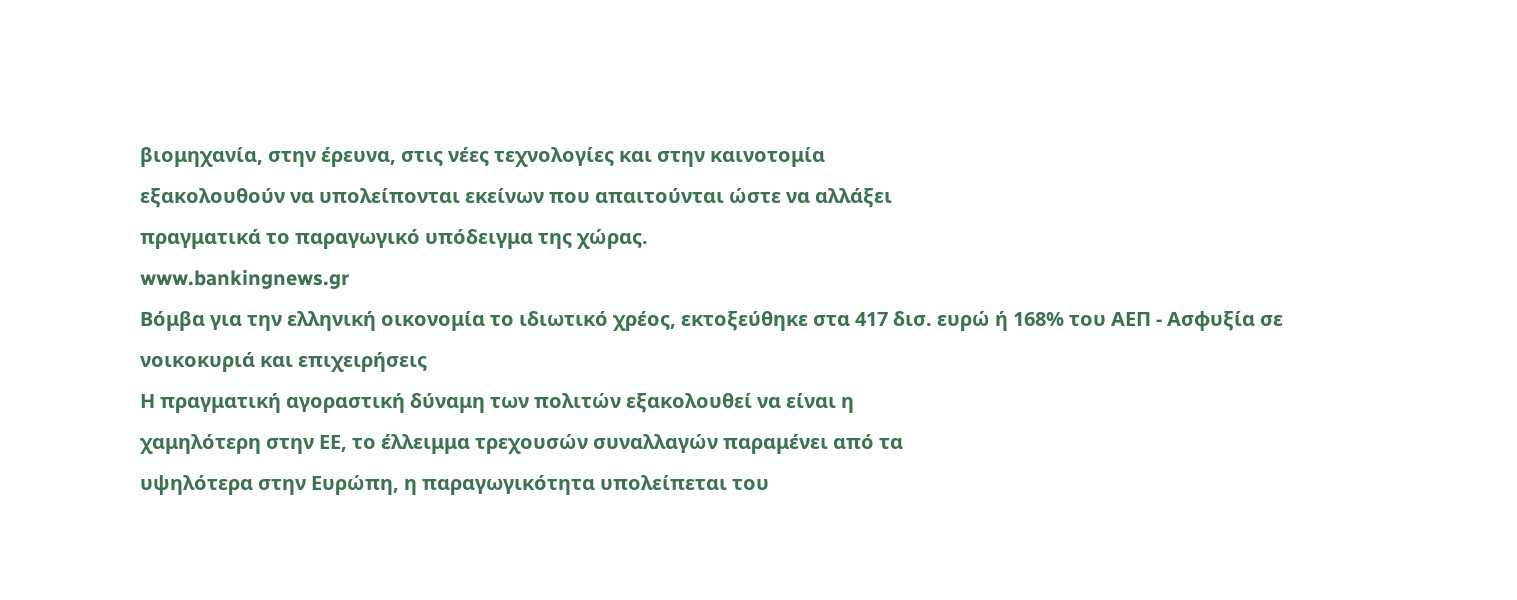βιομηχανία, στην έρευνα, στις νέες τεχνολογίες και στην καινοτομία
εξακολουθούν να υπολείπονται εκείνων που απαιτούνται ώστε να αλλάξει
πραγματικά το παραγωγικό υπόδειγμα της χώρας.
www.bankingnews.gr
Βόμβα για την ελληνική οικονομία το ιδιωτικό χρέος, εκτοξεύθηκε στα 417 δισ. ευρώ ή 168% του ΑΕΠ - Ασφυξία σε νοικοκυριά και επιχειρήσεις
Η πραγματική αγοραστική δύναμη των πολιτών εξακολουθεί να είναι η
χαμηλότερη στην ΕΕ, το έλλειμμα τρεχουσών συναλλαγών παραμένει από τα
υψηλότερα στην Ευρώπη, η παραγωγικότητα υπολείπεται του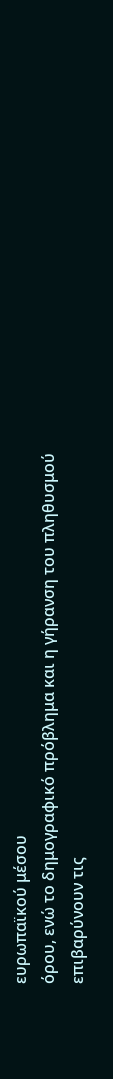ευρωπαϊκού μέσου
όρου, ενώ το δημογραφικό πρόβλημα και η γήρανση του πληθυσμού
επιβαρύνουν τις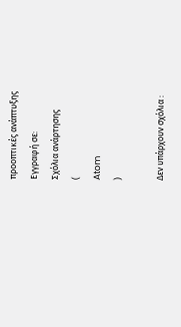προοπτικές ανάπτυξης
Εγγραφή σε:
Σχόλια ανάρτησης
(
Atom
)

Δεν υπάρχουν σχόλια :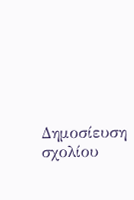Δημοσίευση σχολίου